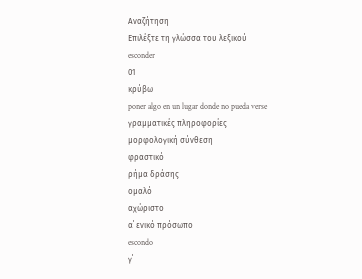Αναζήτηση
Επιλέξτε τη γλώσσα του λεξικού
esconder
01
κρύβω
poner algo en un lugar donde no pueda verse
γραμματικές πληροφορίες
μορφολογική σύνθεση
φραστικό
ρήμα δράσης
ομαλό
αχώριστο
α΄ ενικό πρόσωπο
escondo
γ΄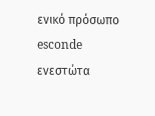ενικό πρόσωπο
esconde
ενεστώτα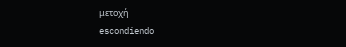μετοχή
escondiendo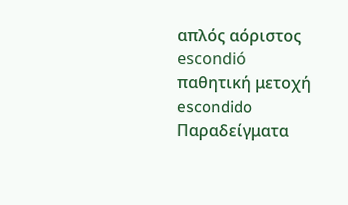απλός αόριστος
escondió
παθητική μετοχή
escondido
Παραδείγματα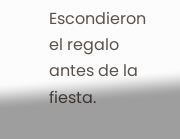Escondieron el regalo antes de la fiesta.